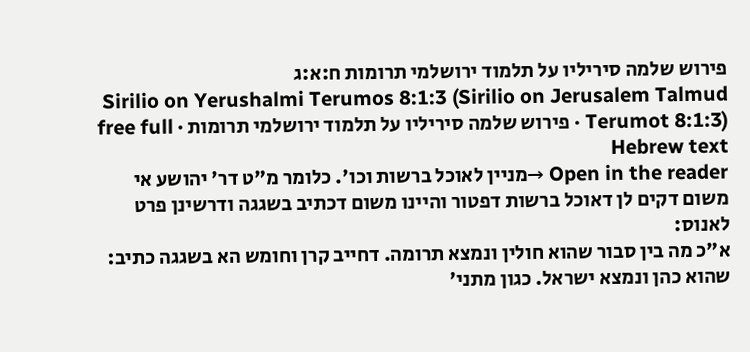פירוש שלמה סיריליו על תלמוד ירושלמי תרומות ח:א:ג
Sirilio on Yerushalmi Terumos 8:1:3 (Sirilio on Jerusalem Talmud Terumot 8:1:3) · פירוש שלמה סיריליו על תלמוד ירושלמי תרומות · free full Hebrew text
Open in the reader →מניין לאוכל ברשות וכו'. כלומר מ"ט דר' יהושע אי משום דקים לן דאוכל ברשות דפטור והיינו משום דכתיב בשגגה ודרשינן פרט לאנוס:
א"כ מה בין סבור שהוא חולין ונמצא תרומה. דחייב קרן וחומש הא בשגגה כתיב:
שהוא כהן ונמצא ישראל. כגון מתני'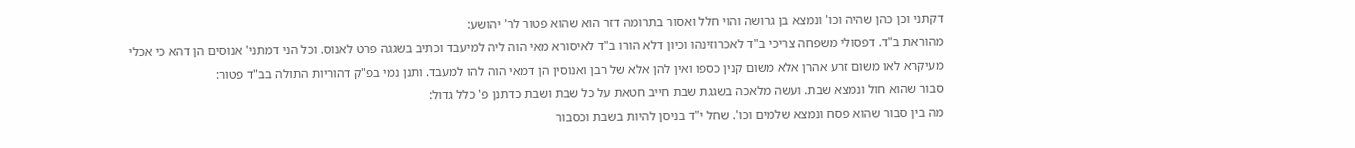דקתני וכן כהן שהיה וכו' ונמצא בן גרושה והוי חלל ואסור בתרומה דזר הוא שהוא פטור לר' יהושע:
מהוראת ב"ד. דפסולי משפחה צריכי ב"ד לאכרוזינהו וכיון דלא הורו ב"ד לאיסורא מאי הוה ליה למיעבד וכתיב בשגגה פרט לאנוס. וכל הני דמתני' אנוסים הן דהא כי אכלי מעיקרא לאו משום זרע אהרן אלא משום קנין כספו ואין להן אלא של רבן ואנוסין הן דמאי הוה להו למעבד. ותנן נמי בפ"ק דהוריות התולה בב"ד פטור:
סבור שהוא חול ונמצא שבת. ועשה מלאכה בשגגת שבת חייב חטאת על כל שבת ושבת כדתנן פ' כלל גדול:
מה בין סבור שהוא פסח ונמצא שלמים וכו'. שחל י"ד בניסן להיות בשבת וכסבור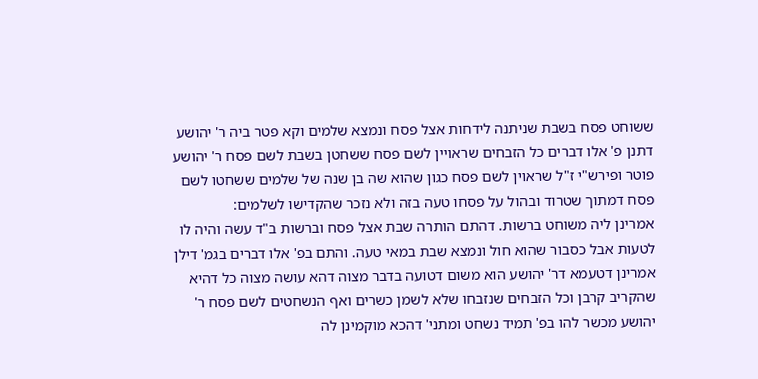ששוחט פסח בשבת שניתנה לידחות אצל פסח ונמצא שלמים וקא פטר ביה ר' יהושע דתנן פ' אלו דברים כל הזבחים שראויין לשם פסח ששחטן בשבת לשם פסח ר' יהושע פוטר ופירש"י ז"ל שראוין לשם פסח כגון שהוא שה בן שנה של שלמים ששחטו לשם פסח דמתוך שטרוד ובהול על פסחו טעה בזה ולא נזכר שהקדישו לשלמים:
אמרינן ליה משוחט ברשות. דהתם הותרה שבת אצל פסח וברשות ב"ד עשה והיה לו לטעות אבל כסבור שהוא חול ונמצא שבת במאי טעה. והתם בפ' אלו דברים בגמ' דילן אמרינן דטעמא דר' יהושע הוא משום דטועה בדבר מצוה דהא עושה מצוה כל דהיא שהקריב קרבן וכל הזבחים שנזבחו שלא לשמן כשרים ואף הנשחטים לשם פסח ר' יהושע מכשר להו בפ' תמיד נשחט ומתני' דהכא מוקמינן לה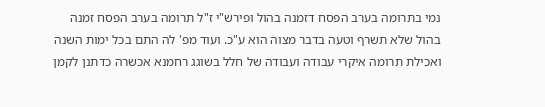נמי בתרומה בערב הפסח דזמנה בהול ופירש"י ז"ל תרומה בערב הפסח זמנה בהול שלא תשרף וטעה בדבר מצוה הוא ע"כ. ועוד מפ' לה התם בכל ימות השנה ואכילת תרומה איקרי עבודה ועבודה של חלל בשוגג רחמנא אכשרה כדתנן לקמן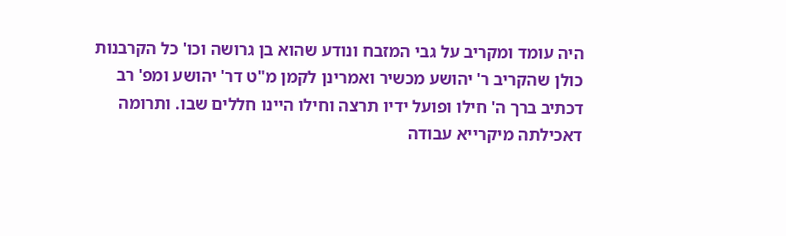היה עומד ומקריב על גבי המזבח ונודע שהוא בן גרושה וכו' כל הקרבנות כולן שהקריב ר' יהושע מכשיר ואמרינן לקמן מ"ט דר' יהושע ומפ' רב דכתיב ברך ה' חילו ופועל ידיו תרצה וחילו היינו חללים שבו. ותרומה דאכילתה מיקרייא עבודה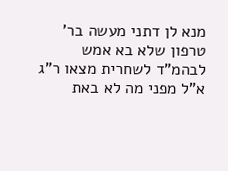מנא לן דתני מעשה בר' טרפון שלא בא אמש לבהמ"ד לשחרית מצאו ר"ג א"ל מפני מה לא באת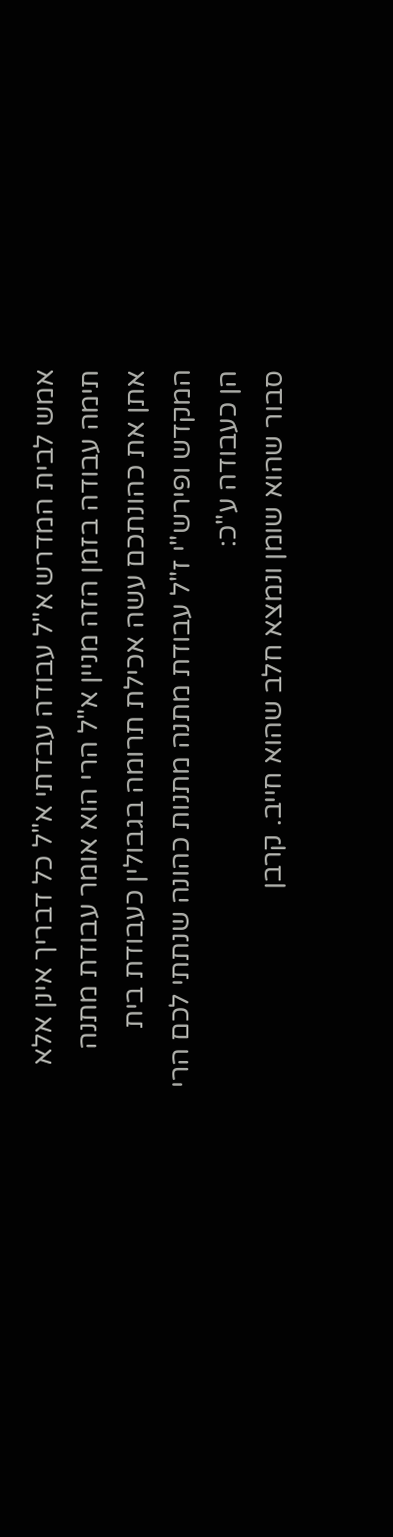אמש לבית המדרש א"ל עבודה עבדתי א"ל כל דבריך אינן אלא תימה עבודה בזמן הזה מניין א"ל הרי הוא אומר עבודת מתנה אתן את כהונתכם עשה אכילת תרומה בגבולין כעבודת בית המקדש ופירש"י ז"ל עבודת מתנה מתנות כהונה שנתתי לכם הרי הן כעבודה ע"כ:
סבור שהוא שומן ונמצא חלב שהוא חייב. קרבן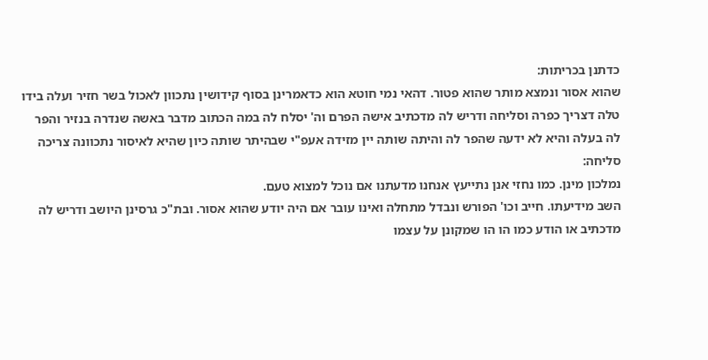כדתנן בכריתות:
שהוא אסור ונמצא מותר שהוא פטור. דהאי נמי חוטא הוא כדאמרינן בסוף קידושין נתכוון לאכול בשר חזיר ועלה בידו טלה דצריך כפרה וסליחה ודריש לה מדכתיב אישה הפרם וה' יסלח לה במה הכתוב מדבר באשה שנדרה בנזיר והפר לה בעלה והיא לא ידעה שהפר לה והיתה שותה יין מזידה אעפ"י שבהיתר שותה כיון שהיא לאיסור נתכוונה צריכה סליחה:
נמלכון מינן. כמו נחזי אנן נתייעץ אנחנו מדעתנו אם נוכל למצוא טעם.
השב מידיעתו. חייב וכו' הפורש ונבדל מתחלה ואינו עובר אם היה יודע שהוא אסור. ובת"כ גרסינן היושב ודריש לה מדכתיב או הודע כמו הו הו שמקונן על עצמו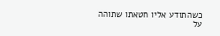כשהתודע אליו חטאתו שתוהה על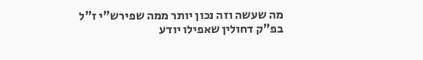מה שעשה וזה נכון יותר ממה שפירש"י ז"ל בפ"ק דחולין שאפילו יודע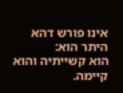אינו פורש דהא היתר הוא:
הוא קשייתיה והוא קיימה.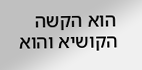הוא הקשה הקושיא והוא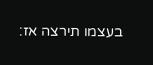בעצמו תירצה אז: